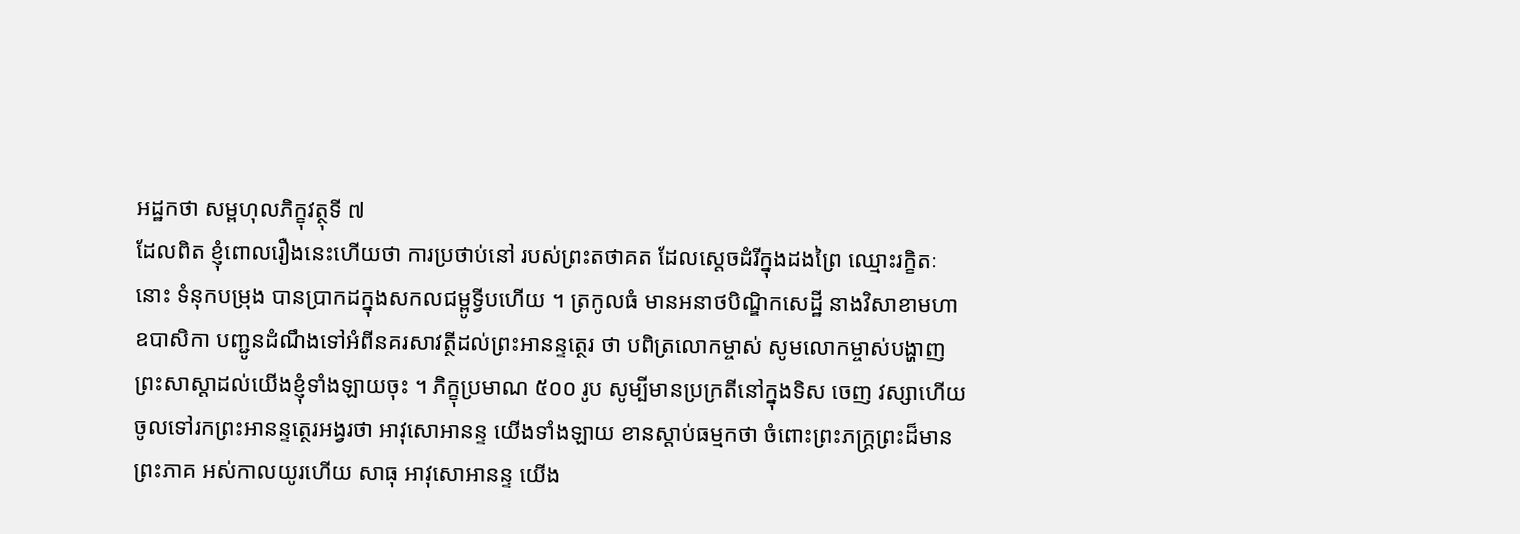អដ្ឋកថា សម្ពហុលភិក្ខុវត្ថុទី ៧
ដែលពិត ខ្ញុំពោលរឿងនេះហើយថា ការប្រថាប់នៅ របស់ព្រះតថាគត ដែលស្តេចដំរីក្នុងដងព្រៃ ឈ្មោះរក្ខិតៈនោះ ទំនុកបម្រុង បានប្រាកដក្នុងសកលជម្ពូទ្វីបហើយ ។ ត្រកូលធំ មានអនាថបិណ្ឌិកសេដ្ឋី នាងវិសាខាមហាឧបាសិកា បញ្ជូនដំណឹងទៅអំពីនគរសាវត្ថីដល់ព្រះអានន្ទត្ថេរ ថា បពិត្រលោកម្ចាស់ សូមលោកម្ចាស់បង្ហាញព្រះសាស្តាដល់យើងខ្ញុំទាំងឡាយចុះ ។ ភិក្ខុប្រមាណ ៥០០ រូប សូម្បីមានប្រក្រតីនៅក្នុងទិស ចេញ វស្សាហើយ ចូលទៅរកព្រះអានន្ទត្ថេរអង្វរថា អាវុសោអានន្ទ យើងទាំងឡាយ ខានស្តាប់ធម្មកថា ចំពោះព្រះភក្ត្រព្រះដ៏មានព្រះភាគ អស់កាលយូរហើយ សាធុ អាវុសោអានន្ទ យើង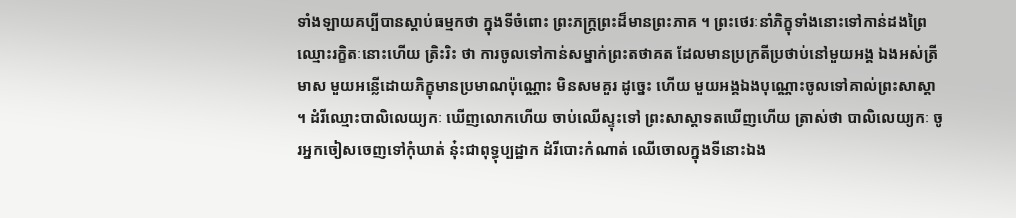ទាំងឡាយគប្បីបានស្តាប់ធម្មកថា ក្នុងទីចំពោះ ព្រះភក្ត្រព្រះដ៏មានព្រះភាគ ។ ព្រះថេរៈនាំភិក្ខុទាំងនោះទៅកាន់ដងព្រៃ ឈ្មោះរក្ខិតៈនោះហើយ ត្រិះរិះ ថា ការចូលទៅកាន់សម្នាក់ព្រះតថាគត ដែលមានប្រក្រតីប្រថាប់នៅមួយអង្គ ឯងអស់ត្រីមាស មួយអន្លើដោយភិក្ខុមានប្រមាណប៉ុណ្ណោះ មិនសមគួរ ដូច្នេះ ហើយ មួយអង្គឯងបុណ្ណោះចូលទៅគាល់ព្រះសាស្តា ។ ដំរីឈ្មោះបាលិលេយ្យកៈ ឃើញលោកហើយ ចាប់ឈើស្ទុះទៅ ព្រះសាស្តាទតឃើញហើយ ត្រាស់ថា បាលិលេយ្យកៈ ចូរអ្នកចៀសចេញទៅកុំឃាត់ នុ៎ះជាពុទ្ធុប្បដ្ឋាក ដំរីបោះកំណាត់ ឈើចោលក្នុងទីនោះឯង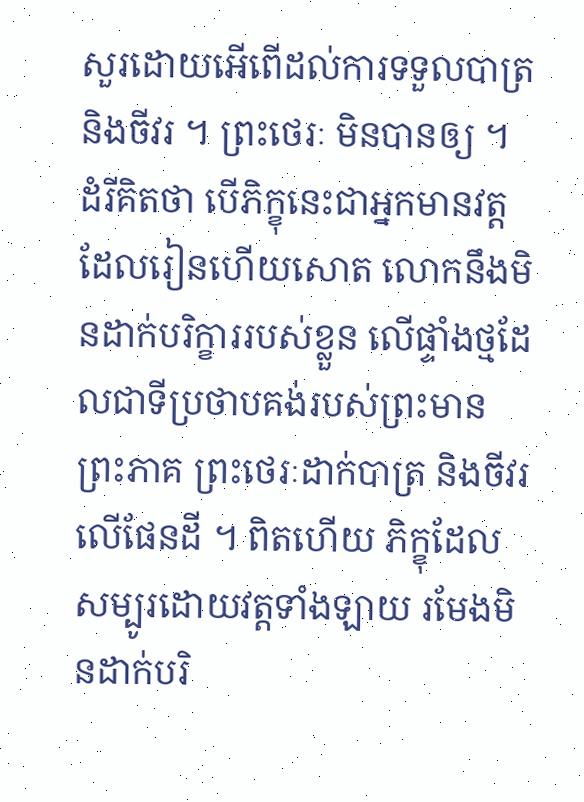សួរដោយអើពើដល់ការទទួលបាត្រ និងចីវរ ។ ព្រះថេរៈ មិនបានឲ្យ ។ ដំរីគិតថា បើភិក្ខុនេះជាអ្នកមានវត្តដែលរៀនហើយសោត លោកនឹងមិនដាក់បរិក្ខាររបស់ខ្លួន លើផ្ទាំងថ្មដែលជាទីប្រថាបគង់របស់ព្រះមាន ព្រះភាគ ព្រះថេរៈដាក់បាត្រ និងចីវរលើផែនដី ។ ពិតហើយ ភិក្ខុដែល សម្បូរដោយវត្តទាំងឡាយ រមែងមិនដាក់បរិ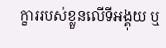ក្ខាររបស់ខ្លួនលើទីអង្គុយ ឬ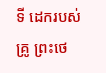ទី ដេករបស់គ្រូ ព្រះថេ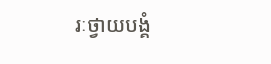រៈថ្វាយបង្គំ